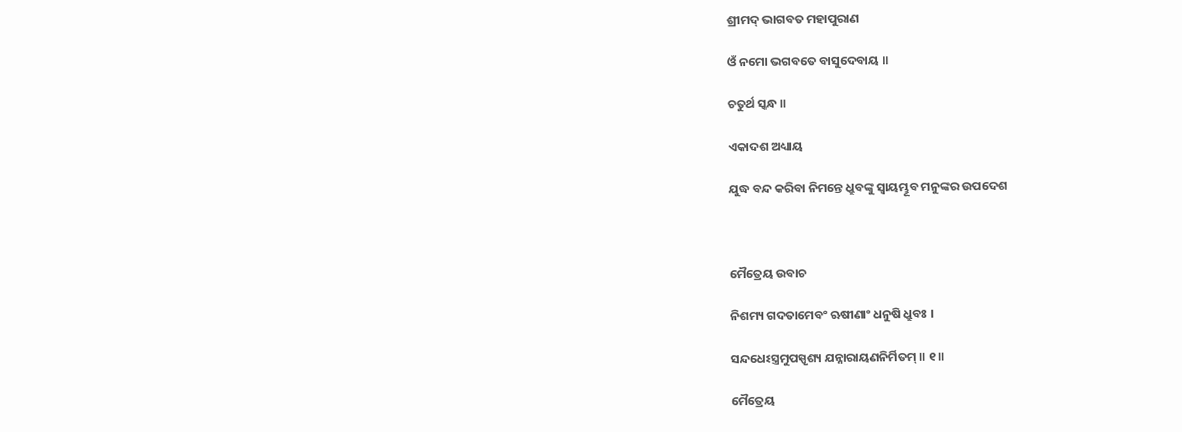ଶ୍ରୀମଦ୍ ଭାଗବତ ମହାପୁରାଣ

ଓଁ ନମୋ ଭଗବତେ ବାସୁଦେବାୟ ॥

ଚତୁର୍ଥ ସ୍କନ୍ଧ ॥

ଏକାଦଶ ଅଧ୍ୟାୟ

ଯୁଦ୍ଧ ବନ୍ଦ କରିବା ନିମନ୍ତେ ଧ୍ରୁବଙ୍କୁ ସ୍ବାୟମ୍ଭୂବ ମନୁଙ୍କର ଉପଦେଶ



ମୈତ୍ରେୟ ଉବାଚ

ନିଶମ୍ୟ ଗଦତାମେବଂ ଋଷୀଣାଂ ଧନୁଷି ଧ୍ରୁବଃ ।

ସନ୍ଦଧେଽସ୍ତ୍ରମୁପସ୍ପୃଶ୍ୟ ଯନ୍ନାରାୟଣନିର୍ମିତମ୍ ॥ ୧॥

ମୈତ୍ରେୟ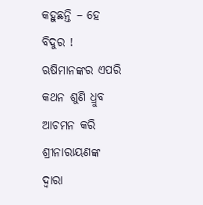କହୁଛନ୍ତି – ହେ ବିଦୁର ! ଋଷିମାନଙ୍କର ଏପରି କଥନ ଶୁଣି ଧ୍ରୁବ ଆଚମନ କରି ଶ୍ରୀନାରାୟଣଙ୍କ ଦ୍ବାରା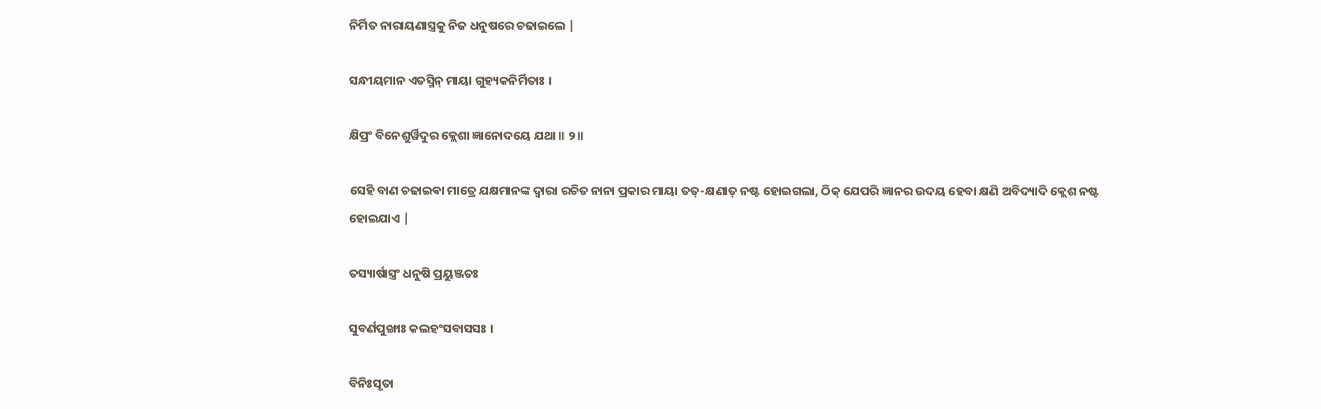ନିର୍ମିତ ନାରାୟଣାସ୍ତ୍ରକୁ ନିଜ ଧନୁଷରେ ଚଢାଇଲେ |

ସନ୍ଧୀୟମାନ ଏତସ୍ମିନ୍ ମାୟା ଗୁହ୍ୟକନିର୍ମିତାଃ ।

କ୍ଷିପ୍ରଂ ବିନେଶୁର୍ୱିଦୁର କ୍ଲେଶା ଜ୍ଞାନୋଦୟେ ଯଥା ॥ ୨॥

ସେହି ବାଣ ଚଢାଇଵା ମାତ୍ରେ ଯକ୍ଷମାନଙ୍କ ଦ୍ବାରା ରଚିତ ନାନା ପ୍ରକାର ମାୟା ତତ୍-କ୍ଷଣାତ୍ ନଷ୍ଟ ହୋଇଗଲା, ଠିକ୍ ଯେପରି ଜ୍ଞାନର ଉଦୟ ହେବା କ୍ଷଣି ଅବିଦ୍ୟାଦି କ୍ଲେଶ ନଷ୍ଟ ହୋଇଯାଏ |

ତସ୍ୟାର୍ଷାସ୍ତ୍ରଂ ଧନୁଷି ପ୍ରୟୁଞ୍ଜତଃ

ସୁବର୍ଣପୁଙ୍ଖାଃ କଲହଂସବାସସଃ ।

ବିନିଃସୃତା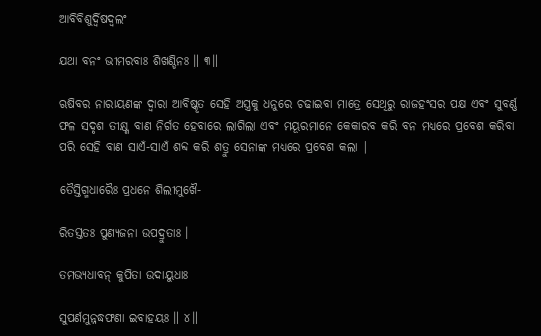ଆବିବିଶୁର୍ଦ୍ୱିଷଦ୍ବଲଂ

ଯଥା ବନଂ ଭୀମରବାଃ ଶିଖଣ୍ଡିନଃ ॥ ୩॥

ଋଷିବର ନାରାୟଣଙ୍କ ଦ୍ବାରା ଆବିଷ୍କୃତ ସେହି ଅସ୍ତ୍ରକୁ ଧନୁରେ ଚଢାଇବା ମାତ୍ରେ ସେଥିରୁ ରାଜହଂସର ପକ୍ଷ ଏବଂ ସୁବର୍ଣ୍ଣ ଫଳ ସଦୃଶ ତୀକ୍ଷ୍ଣ ବାଣ ନିର୍ଗତ ହେବାରେ ଲାଗିଲା ଏବଂ ମୟୂରମାନେ କେକାରବ କରି ବନ ମଧ୍ୟରେ ପ୍ରବେଶ କରିବା ପରି ସେହି ବାଣ ସାଏଁ-ସାଏଁ ଶବ୍ଦ କରି ଶତ୍ରୁ ସେନାଙ୍କ ମଧ୍ୟରେ ପ୍ରବେଶ କଲା |

ତୈସ୍ତିଗ୍ମଧାରୈଃ ପ୍ରଧନେ ଶିଲୀମୁଖୈ-

ରିତସ୍ତତଃ ପୁଣ୍ୟଜନା ଉପଦ୍ରୁତାଃ ।

ତମଭ୍ୟଧାବନ୍ କୁପିତା ଉଦାୟୁଧାଃ

ସୁପର୍ଣମୁନ୍ନଦ୍ଧଫଣା ଇବାହୟଃ ॥ ୪॥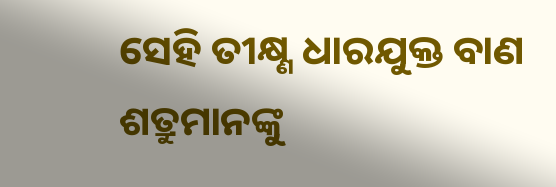ସେହି ତୀକ୍ଷ୍ଣ ଧାରଯୁକ୍ତ ବାଣ ଶତ୍ରୁମାନଙ୍କୁ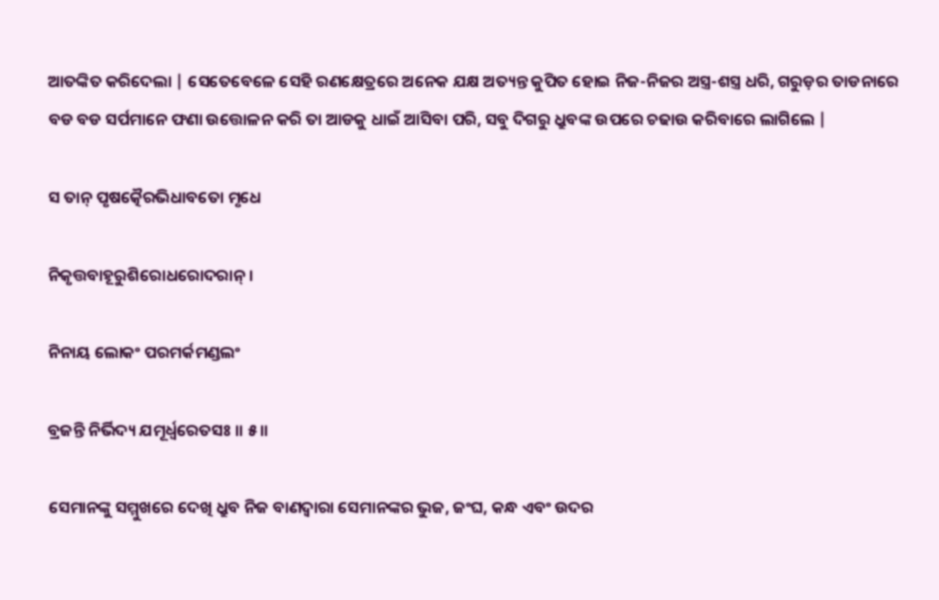ଆତଙ୍କିତ କରିଦେଲା | ସେତେବେଳେ ସେହି ରଣକ୍ଷେତ୍ରରେ ଅନେକ ଯକ୍ଷ ଅତ୍ୟନ୍ତ କୁପିତ ହୋଇ ନିଜ-ନିଜର ଅସ୍ତ୍ର-ଶସ୍ତ୍ର ଧରି, ଗରୁଡ଼ର ତାଡନାରେ ବଡ ବଡ ସର୍ପମାନେ ଫଣା ଉତ୍ତୋଳନ କରି ତା ଆଡକୁ ଧାଇଁ ଆସିବା ପରି, ସବୁ ଦିଗରୁ ଧ୍ରୁବଙ୍କ ଉପରେ ଚଢାଉ କରିବାରେ ଲାଗିଲେ |

ସ ତାନ୍ ପୃଷତ୍କୈରଭିଧାବତୋ ମୃଧେ

ନିକୃତ୍ତବାହୂରୁଶିରୋଧରୋଦରାନ୍ ।

ନିନାୟ ଲୋକଂ ପରମର୍କମଣ୍ଡଲଂ

ବ୍ରଜନ୍ତି ନିର୍ଭିଦ୍ୟ ଯମୂର୍ଧ୍ୱରେତସଃ ॥ ୫॥

ସେମାନଙ୍କୁ ସମ୍ମୁଖରେ ଦେଖି ଧ୍ରୁବ ନିଜ ବାଣଦ୍ବାରା ସେମାନଙ୍କର ଭୁଜ, ଜଂଘ, କନ୍ଧ ଏବଂ ଉଦର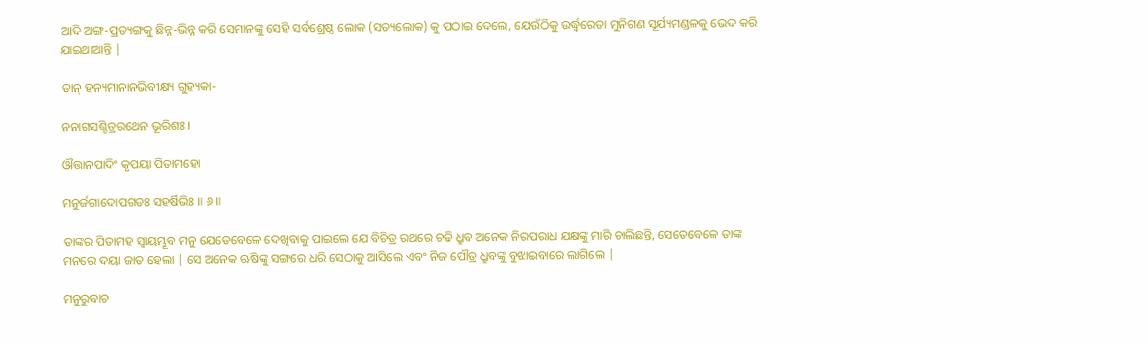ଆଦି ଅଙ୍ଗ-ପ୍ରତ୍ୟଙ୍ଗକୁ ଛିନ୍ନ-ଭିନ୍ନ କରି ସେମାନଙ୍କୁ ସେହି ସର୍ବଶ୍ରେଷ୍ଠ ଲୋକ (ସତ୍ୟଲୋକ) କୁ ପଠାଇ ଦେଲେ, ଯେଉଁଠିକୁ ଉର୍ଦ୍ଧ୍ବରେତା ମୁନିଗଣ ସୂର୍ଯ୍ୟମଣ୍ଡଳକୁ ଭେଦ କରି ଯାଇଥାଆନ୍ତି |

ତାନ୍ ହନ୍ୟମାନାନଭିବୀକ୍ଷ୍ୟ ଗୁହ୍ୟକା-

ନନାଗସଶ୍ଚିତ୍ରରଥେନ ଭୂରିଶଃ ।

ଔତ୍ତାନପାଦିଂ କୃପୟା ପିତାମହୋ

ମନୁର୍ଜଗାଦୋପଗତଃ ସହର୍ଷିଭିଃ ॥ ୬॥

ତାଙ୍କର ପିତାମହ ସ୍ବାୟମ୍ଭୂବ ମନୁ ଯେତେବେଳେ ଦେଖିବାକୁ ପାଇଲେ ଯେ ବିଚିତ୍ର ରଥରେ ଚଢି ଧ୍ରୁବ ଅନେକ ନିରପରାଧ ଯକ୍ଷଙ୍କୁ ମାରି ଚାଲିଛନ୍ତି, ସେତେବେଳେ ତାଙ୍କ ମନରେ ଦୟା ଜାତ ହେଲା | ସେ ଅନେକ ଋଷିଙ୍କୁ ସଙ୍ଗରେ ଧରି ସେଠାକୁ ଆସିଲେ ଏବଂ ନିଜ ପୌତ୍ର ଧ୍ରୁବଙ୍କୁ ବୁଝାଇବାରେ ଲାଗିଲେ |

ମନୁରୁବାଚ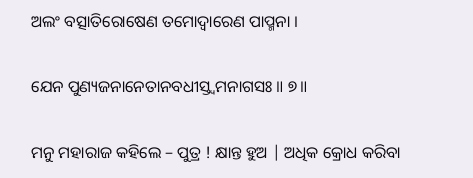ଅଲଂ ବତ୍ସାତିରୋଷେଣ ତମୋଦ୍ୱାରେଣ ପାପ୍ମନା ।

ଯେନ ପୁଣ୍ୟଜନାନେତାନବଧୀସ୍ତ୍ୱମନାଗସଃ ॥ ୭॥

ମନୁ ମହାରାଜ କହିଲେ – ପୁତ୍ର ! କ୍ଷାନ୍ତ ହୁଅ | ଅଧିକ କ୍ରୋଧ କରିବା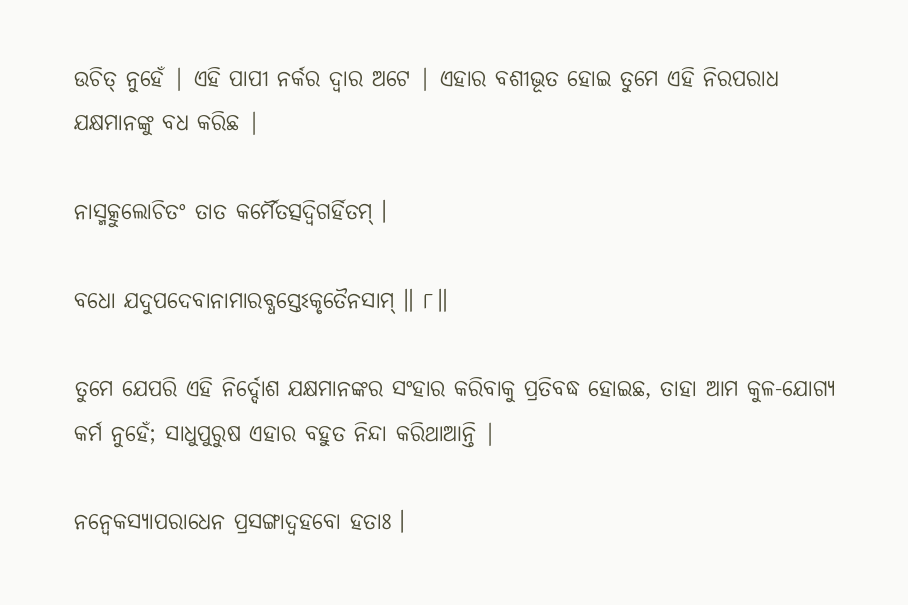ଉଚିତ୍ ନୁହେଁ | ଏହି ପାପୀ ନର୍କର ଦ୍ବାର ଅଟେ | ଏହାର ବଶୀଭୂତ ହୋଇ ତୁମେ ଏହି ନିରପରାଧ ଯକ୍ଷମାନଙ୍କୁ ବଧ କରିଛ |

ନାସ୍ମତ୍କୁଲୋଚିତଂ ତାତ କର୍ମୈତତ୍ସଦ୍ୱିଗର୍ହିତମ୍ ।

ବଧୋ ଯଦୁପଦେବାନାମାରବ୍ଧସ୍ତେଽକୃତୈନସାମ୍ ॥ ୮॥

ତୁମେ ଯେପରି ଏହି ନିର୍ଦ୍ଦୋଶ ଯକ୍ଷମାନଙ୍କର ସଂହାର କରିବାକୁ ପ୍ରତିବଦ୍ଧ ହୋଇଛ, ତାହା ଆମ କୁଳ-ଯୋଗ୍ୟ କର୍ମ ନୁହେଁ; ସାଧୁପୁରୁଷ ଏହାର ବହୁତ ନିନ୍ଦା କରିଥାଆନ୍ତି |

ନନ୍ୱେକସ୍ୟାପରାଧେନ ପ୍ରସଙ୍ଗାଦ୍ବହବୋ ହତାଃ ।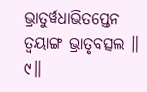ଭ୍ରାତୁର୍ୱଧାଭିତପ୍ତେନ ତ୍ୱୟାଙ୍ଗ ଭ୍ରାତୃବତ୍ସଲ ॥ ୯॥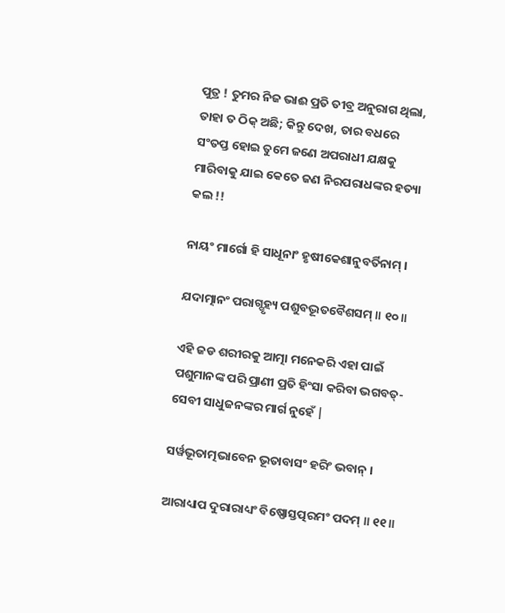ପୁତ୍ର ! ତୁମର ନିଜ ଭାଈ ପ୍ରତି ତୀବ୍ର ଅନୁରାଗ ଥିଲା, ତାହା ତ ଠିକ୍ ଅଛି; କିନ୍ତୁ ଦେଖ, ତାର ବଧରେ ସଂତପ୍ତ ହୋଇ ତୁମେ ଜଣେ ଅପରାଧୀ ଯକ୍ଷକୁ ମାରିବାକୁ ଯାଇ କେତେ ଜଣ ନିରପରାଧଙ୍କର ହତ୍ୟା କଲ !!

ନାୟଂ ମାର୍ଗୋ ହି ସାଧୂନାଂ ହୃଷୀକେଶାନୁବର୍ତିନାମ୍ ।

ଯଦାତ୍ମାନଂ ପରାଗ୍ଗୃହ୍ୟ ପଶୁବଦ୍ଭୂତବୈଶସମ୍ ॥ ୧୦॥

ଏହି ଜଡ ଶରୀରକୁ ଆତ୍ମା ମନେକରି ଏହା ପାଇଁ ପଶୁମାନଙ୍କ ପରି ପ୍ରାଣୀ ପ୍ରତି ହିଂସା କରିବା ଭଗବତ୍-ସେବୀ ସାଧୁଜନଙ୍କର ମାର୍ଗ ନୁହେଁ |

ସର୍ୱଭୂତାତ୍ମଭାବେନ ଭୂତାବାସଂ ହରିଂ ଭବାନ୍ ।

ଆରାଧ୍ୟାପ ଦୁରାରାଧ୍ୟଂ ବିଷ୍ଣୋସ୍ତତ୍ପରମଂ ପଦମ୍ ॥ ୧୧॥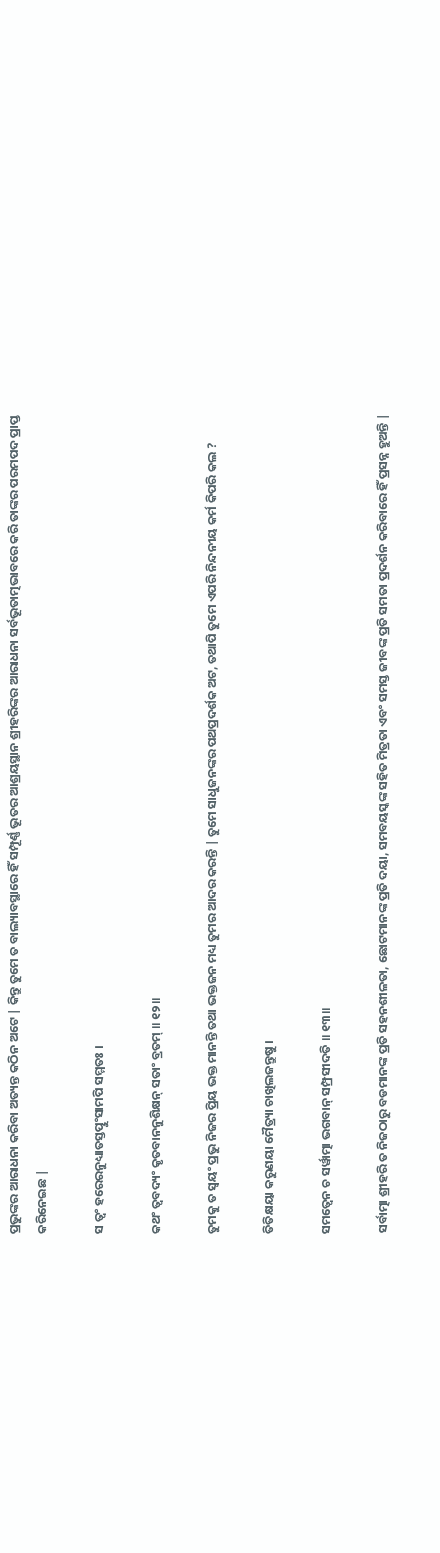ପ୍ରଭୁଙ୍କର ଆରାଧନା କରିବା ଅତ୍ୟନ୍ତ କଠିନ ଅଟେ | କିନ୍ତୁ ତୁମେ ତ ବାଲ୍ୟାବସ୍ଥାରେ ହିଁ ସମ୍ପୂର୍ଣ୍ଣ ଭୂତର ଆଶ୍ରୟସ୍ଥାନ ଶ୍ରୀହରିଙ୍କର ଆରାଧନା ସର୍ବଭୂତାତ୍ମଭାବରେ କରି ତାଙ୍କର ପରମପଦ ପ୍ରାପ୍ତ କରିନେଇଛ |

ସ ତ୍ୱଂ ହରେରନୁଧ୍ୟାତସ୍ତତ୍ପୁଂସାମପି ସମ୍ମତଃ ।

କଥଂ ତ୍ୱବଦ୍ୟଂ କୃତବାନନୁଶିକ୍ଷନ୍ ସତାଂ ବ୍ରତମ୍ ॥ ୧୨॥

ତୁମକୁ ତ ସ୍ବୟଂ ପ୍ରଭୁ ନିଜର ପ୍ରିୟ ଭକ୍ତ ମାନନ୍ତି ତଥା ଭକ୍ତଜନ ମଧ୍ୟ ତୁମର ଆଦର କରନ୍ତି | ତୁମେ ସାଧୁଜନଙ୍କର ପଥପ୍ରଦର୍ଶକ ଅଟ, ତଥାପି ତୁମେ ଏପରି ନିନ୍ଦନୀୟ କର୍ମ କିପରି କଲ ?

ତିତିକ୍ଷୟା କରୁଣୟା ମୈତ୍ର୍ୟା ଚାଖିଲଜନ୍ତୁଷୁ ।

ସମତ୍ୱେନ ଚ ସର୍ୱାତ୍ମା ଭଗବାନ୍ ସମ୍ପ୍ରସୀଦତି ॥ ୧୩॥

ସର୍ବାତ୍ମା ଶ୍ରୀହରି ତ ନିଜଠାରୁ ବଡମାନଙ୍କ ପ୍ରତି ସହନଶୀଳତା, ଛୋଟମାନଙ୍କ ପ୍ରତି ଦୟା, ସମବୟସ୍କଙ୍କ ସହିତ ମିତ୍ରତା ଏବଂ ସମସ୍ତ ଜୀବଙ୍କ ପ୍ରତି ସମତା ପ୍ରଦର୍ଶନ କରିବାରେ ହିଁ ପ୍ରସନ୍ନ ହୁଅନ୍ତି |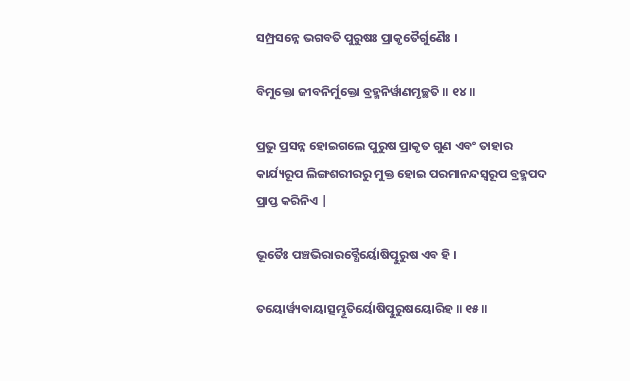ସମ୍ପ୍ରସନ୍ନେ ଭଗବତି ପୁରୁଷଃ ପ୍ରାକୃତୈର୍ଗୁଣୈଃ ।

ବିମୁକ୍ତୋ ଜୀବନିର୍ମୁକ୍ତୋ ବ୍ରହ୍ମନିର୍ୱାଣମୃଚ୍ଛତି ॥ ୧୪॥

ପ୍ରଭୁ ପ୍ରସନ୍ନ ହୋଇଗଲେ ପୁରୁଷ ପ୍ରାକୃତ ଗୁଣ ଏବଂ ତାହାର କାର୍ଯ୍ୟରୂପ ଲିଙ୍ଗଶରୀରରୁ ମୁକ୍ତ ହୋଇ ପରମାନନ୍ଦସ୍ବରୂପ ବ୍ରହ୍ମପଦ ପ୍ରାପ୍ତ କରିନିଏ |

ଭୂତୈଃ ପଞ୍ଚଭିରାରବ୍ଧୈର୍ୟୋଷିତ୍ପୁରୁଷ ଏବ ହି ।

ତୟୋର୍ୱ୍ୟବାୟାତ୍ସମ୍ଭୂତିର୍ୟୋଷିତ୍ପୁରୁଷୟୋରିହ ॥ ୧୫॥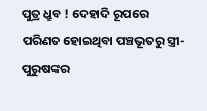ପୁତ୍ର ଧ୍ରୁବ ! ଦେହାଦି ରୂପରେ ପରିଣତ ହୋଇଥିବା ପଞ୍ଚଭୂତରୁ ସ୍ତ୍ରୀ-ପୁରୁଷଙ୍କର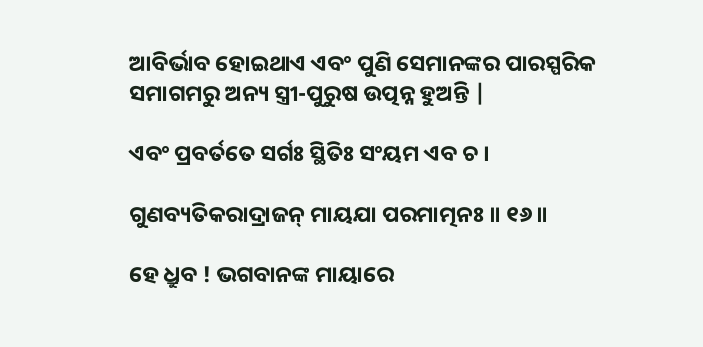ଆବିର୍ଭାବ ହୋଇଥାଏ ଏବଂ ପୁଣି ସେମାନଙ୍କର ପାରସ୍ପରିକ ସମାଗମରୁ ଅନ୍ୟ ସ୍ତ୍ରୀ-ପୁରୁଷ ଉତ୍ପନ୍ନ ହୁଅନ୍ତି |

ଏବଂ ପ୍ରବର୍ତତେ ସର୍ଗଃ ସ୍ଥିତିଃ ସଂୟମ ଏବ ଚ ।

ଗୁଣବ୍ୟତିକରାଦ୍ରାଜନ୍ ମାୟଯା ପରମାତ୍ମନଃ ॥ ୧୬॥

ହେ ଧ୍ରୁବ ! ଭଗବାନଙ୍କ ମାୟାରେ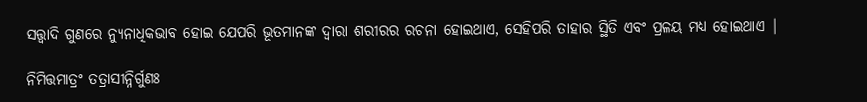ସତ୍ତ୍ଵାଦି ଗୁଣରେ ନ୍ୟୁନାଧିକଭାବ ହୋଇ ଯେପରି ଭୂତମାନଙ୍କ ଦ୍ବାରା ଶରୀରର ରଚନା ହୋଇଥାଏ, ସେହିପରି ତାହାର ସ୍ଥିତି ଏବଂ ପ୍ରଳୟ ମଧ୍ୟ ହୋଇଥାଏ |

ନିମିତ୍ତମାତ୍ରଂ ତତ୍ରାସୀନ୍ନିର୍ଗୁଣଃ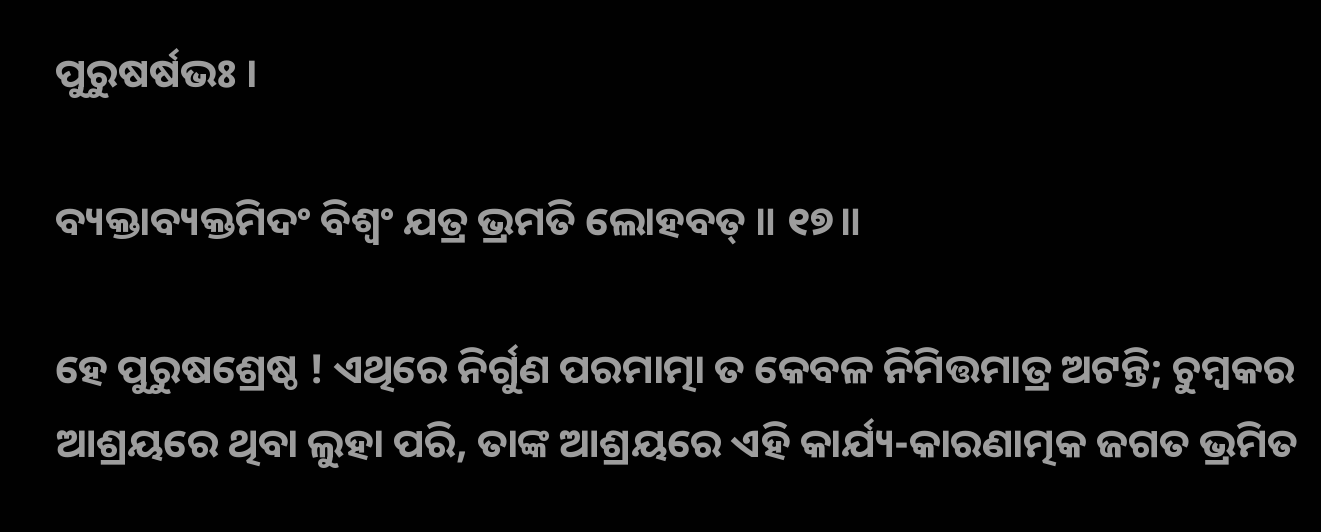ପୁରୁଷର୍ଷଭଃ ।

ବ୍ୟକ୍ତାବ୍ୟକ୍ତମିଦଂ ବିଶ୍ୱଂ ଯତ୍ର ଭ୍ରମତି ଲୋହବତ୍ ॥ ୧୭॥

ହେ ପୁରୁଷଶ୍ରେଷ୍ଠ ! ଏଥିରେ ନିର୍ଗୁଣ ପରମାତ୍ମା ତ କେବଳ ନିମିତ୍ତମାତ୍ର ଅଟନ୍ତି; ଚୁମ୍ବକର ଆଶ୍ରୟରେ ଥିବା ଲୁହା ପରି, ତାଙ୍କ ଆଶ୍ରୟରେ ଏହି କାର୍ଯ୍ୟ-କାରଣାତ୍ମକ ଜଗତ ଭ୍ରମିତ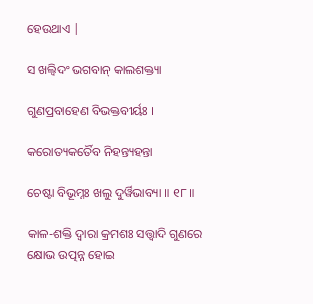ହେଉଥାଏ |

ସ ଖଲ୍ୱିଦଂ ଭଗବାନ୍ କାଲଶକ୍ତ୍ୟା

ଗୁଣପ୍ରବାହେଣ ବିଭକ୍ତବୀର୍ୟଃ ।

କରୋତ୍ୟକର୍ତୈବ ନିହନ୍ତ୍ୟହନ୍ତା

ଚେଷ୍ଟା ବିଭୂମ୍ନଃ ଖଲୁ ଦୁର୍ୱିଭାବ୍ୟା ॥ ୧୮॥

କାଳ-ଶକ୍ତି ଦ୍ବାରା କ୍ରମଶଃ ସତ୍ତ୍ବାଦି ଗୁଣରେ କ୍ଷୋଭ ଉତ୍ପନ୍ନ ହୋଇ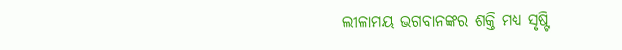ଲୀଳାମୟ ଭଗବାନଙ୍କର ଶକ୍ତି ମଧ୍ୟ ସୃଷ୍ଟି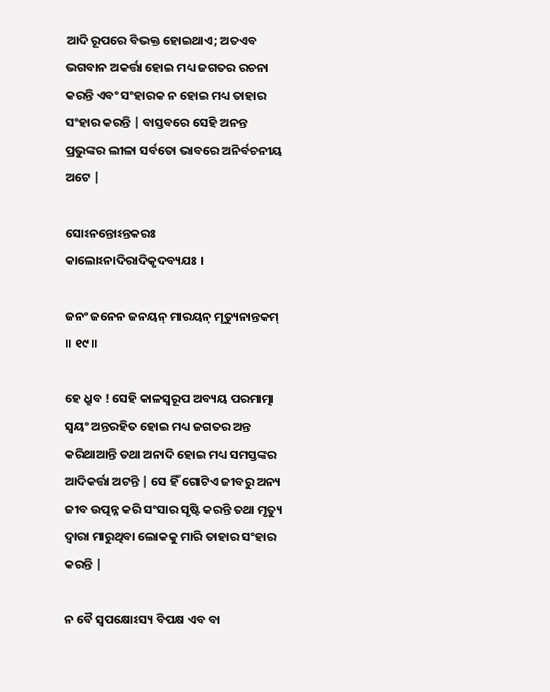ଆଦି ରୂପରେ ବିଭକ୍ତ ହୋଇଥାଏ; ଅତଏବ ଭଗବାନ ଅକର୍ତ୍ତା ହୋଇ ମଧ୍ୟ ଜଗତର ରଚନା କରନ୍ତି ଏବଂ ସଂହାରକ ନ ହୋଇ ମଧ୍ୟ ତାହାର ସଂହାର କରନ୍ତି | ବାସ୍ତବରେ ସେହି ଅନନ୍ତ ପ୍ରଭୁଙ୍କର ଲୀଳା ସର୍ବତୋ ଭାବରେ ଅନିର୍ବଚନୀୟ ଅଟେ |

ସୋଽନନ୍ତୋଽନ୍ତକରଃ କାଲୋଽନାଦିରାଦିକୃଦବ୍ୟଯଃ ।

ଜନଂ ଜନେନ ଜନୟନ୍ ମାରୟନ୍ ମୃତ୍ୟୁନାନ୍ତକମ୍ ॥ ୧୯॥

ହେ ଧ୍ରୁବ ! ସେହି କାଳସ୍ବରୂପ ଅବ୍ୟୟ ପରମାତ୍ମା ସ୍ବୟଂ ଅନ୍ତରହିତ ହୋଇ ମଧ୍ୟ ଜଗତର ଅନ୍ତ କରିଥାଆନ୍ତି ତଥା ଅନାଦି ହୋଇ ମଧ୍ୟ ସମସ୍ତଙ୍କର ଆଦିକର୍ତ୍ତା ଅଟନ୍ତି | ସେ ହିଁ ଗୋଟିଏ ଜୀବରୁ ଅନ୍ୟ ଜୀବ ଉତ୍ପନ୍ନ କରି ସଂସାର ସୃଷ୍ଟି କରନ୍ତି ତଥା ମୃତ୍ୟୁ ଦ୍ବାରା ମାରୁଥିବା ଲୋକକୁ ମାରି ତାହାର ସଂହାର କରନ୍ତି |

ନ ବୈ ସ୍ୱପକ୍ଷୋଽସ୍ୟ ବିପକ୍ଷ ଏବ ବା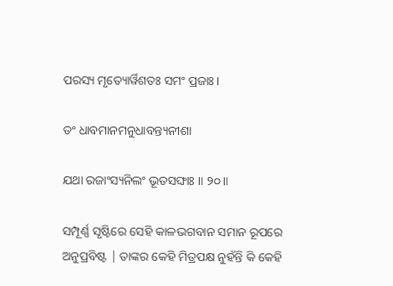ପରସ୍ୟ ମୃତ୍ୟୋର୍ୱିଶତଃ ସମଂ ପ୍ରଜାଃ ।

ତଂ ଧାବମାନମନୁଧାବନ୍ତ୍ୟନୀଶା

ଯଥା ରଜାଂସ୍ୟନିଲଂ ଭୂତସଙ୍ଘାଃ ॥ ୨୦॥

ସମ୍ପୂର୍ଣ୍ଣ ସୃଷ୍ଟିରେ ସେହି କାଳଭଗବାନ ସମାନ ରୂପରେ ଅନୁପ୍ରବିଷ୍ଟ | ତାଙ୍କର କେହି ମିତ୍ରପକ୍ଷ ନୁହଁନ୍ତି କି କେହି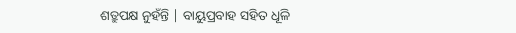ଶତ୍ରୁପକ୍ଷ ନୁହଁନ୍ତି | ବାୟୁପ୍ରବାହ ସହିତ ଧୂଳି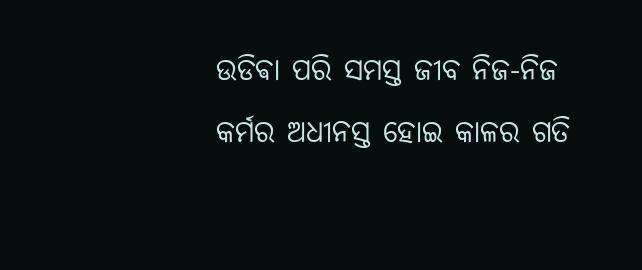ଉଡିଵା ପରି ସମସ୍ତ ଜୀବ ନିଜ-ନିଜ କର୍ମର ଅଧୀନସ୍ତ ହୋଇ କାଳର ଗତି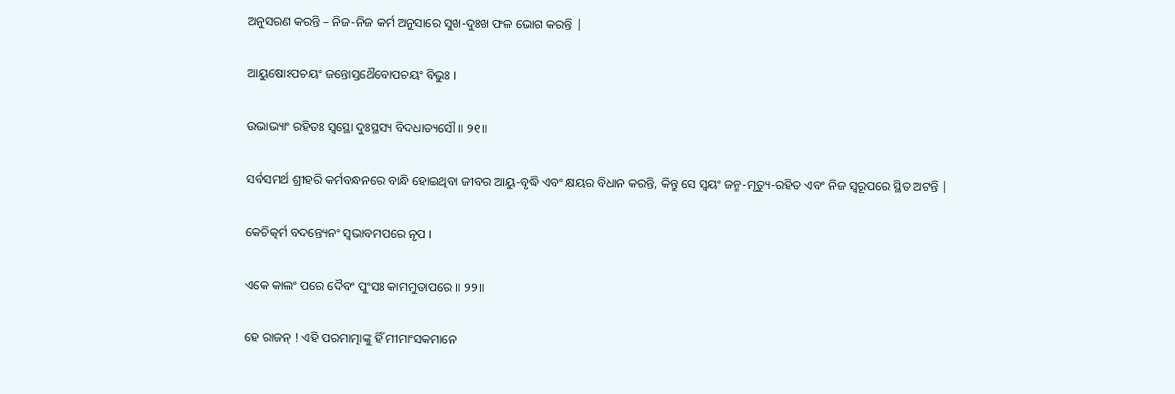ଅନୁସରଣ କରନ୍ତି – ନିଜ-ନିଜ କର୍ମ ଅନୁସାରେ ସୁଖ-ଦୁଃଖ ଫଳ ଭୋଗ କରନ୍ତି |

ଆୟୁଷୋଽପଚୟଂ ଜନ୍ତୋସ୍ତଥୈବୋପଚୟଂ ବିଭୁଃ ।

ଉଭାଭ୍ୟାଂ ରହିତଃ ସ୍ୱସ୍ଥୋ ଦୁଃସ୍ଥସ୍ୟ ବିଦଧାତ୍ୟସୌ ॥ ୨୧॥

ସର୍ବସମର୍ଥ ଶ୍ରୀହରି କର୍ମବନ୍ଧନରେ ବାନ୍ଧି ହୋଇଥିବା ଜୀବର ଆୟୁ-ବୃଦ୍ଧି ଏବଂ କ୍ଷୟର ବିଧାନ କରନ୍ତି, କିନ୍ତୁ ସେ ସ୍ବୟଂ ଜନ୍ମ-ମୃତ୍ୟୁ-ରହିତ ଏବଂ ନିଜ ସ୍ବରୂପରେ ସ୍ଥିତ ଅଟନ୍ତି |

କେଚିତ୍କର୍ମ ବଦନ୍ତ୍ୟେନଂ ସ୍ୱଭାବମପରେ ନୃପ ।

ଏକେ କାଲଂ ପରେ ଦୈବଂ ପୁଂସଃ କାମମୁତାପରେ ॥ ୨୨॥

ହେ ରାଜନ୍ ! ଏହି ପରମାତ୍ମାଙ୍କୁ ହିଁ ମୀମାଂସକମାନେ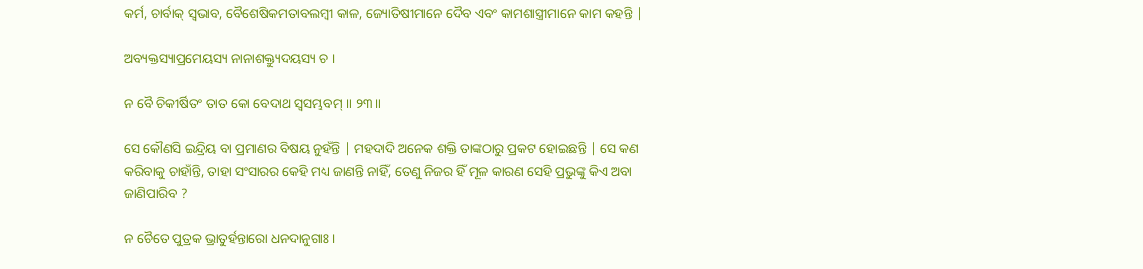କର୍ମ, ଚାର୍ବାକ୍ ସ୍ବଭାବ, ବୈଶେଷିକମତାବଲମ୍ବୀ କାଳ, ଜ୍ୟୋତିଷୀମାନେ ଦୈବ ଏବଂ କାମଶାସ୍ତ୍ରୀମାନେ କାମ କହନ୍ତି |

ଅବ୍ୟକ୍ତସ୍ୟାପ୍ରମେୟସ୍ୟ ନାନାଶକ୍ତ୍ୟୁଦୟସ୍ୟ ଚ ।

ନ ବୈ ଚିକୀର୍ଷିତଂ ତାତ କୋ ବେଦାଥ ସ୍ୱସମ୍ଭବମ୍ ॥ ୨୩॥

ସେ କୌଣସି ଇନ୍ଦ୍ରିୟ ବା ପ୍ରମାଣର ବିଷୟ ନୁହଁନ୍ତି | ମହଦାଦି ଅନେକ ଶକ୍ତି ତାଙ୍କଠାରୁ ପ୍ରକଟ ହୋଇଛନ୍ତି | ସେ କଣ କରିବାକୁ ଚାହାଁନ୍ତି, ତାହା ସଂସାରର କେହି ମଧ୍ୟ ଜାଣନ୍ତି ନାହିଁ, ତେଣୁ ନିଜର ହିଁ ମୂଳ କାରଣ ସେହି ପ୍ରଭୁଙ୍କୁ କିଏ ଅବା ଜାଣିପାରିବ ?

ନ ଚୈତେ ପୁତ୍ରକ ଭ୍ରାତୁର୍ହନ୍ତାରୋ ଧନଦାନୁଗାଃ ।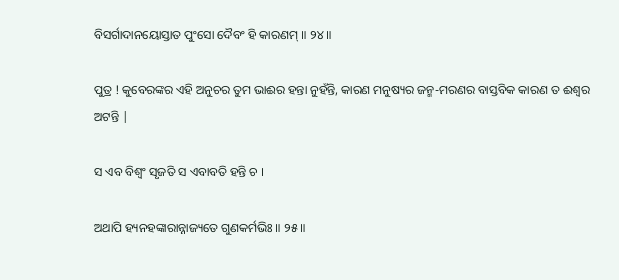ବିସର୍ଗାଦାନୟୋସ୍ତାତ ପୁଂସୋ ଦୈବଂ ହି କାରଣମ୍ ॥ ୨୪॥

ପୁତ୍ର ! କୁବେରଙ୍କର ଏହି ଅନୁଚର ତୁମ ଭାଈର ହନ୍ତା ନୁହଁନ୍ତି, କାରଣ ମନୁଷ୍ୟର ଜନ୍ମ-ମରଣର ବାସ୍ତବିକ କାରଣ ତ ଈଶ୍ବର ଅଟନ୍ତି |

ସ ଏବ ବିଶ୍ୱଂ ସୃଜତି ସ ଏବାବତି ହନ୍ତି ଚ ।

ଅଥାପି ହ୍ୟନହଙ୍କାରାନ୍ନାଜ୍ୟତେ ଗୁଣକର୍ମଭିଃ ॥ ୨୫॥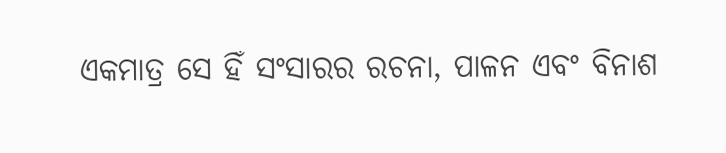ଏକମାତ୍ର ସେ ହିଁ ସଂସାରର ରଚନା, ପାଳନ ଏବଂ ବିନାଶ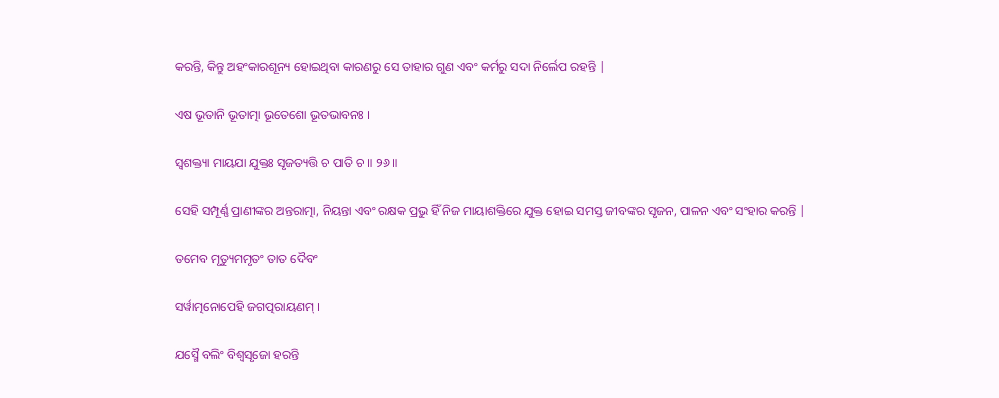କରନ୍ତି, କିନ୍ତୁ ଅହଂକାରଶୂନ୍ୟ ହୋଇଥିବା କାରଣରୁ ସେ ତାହାର ଗୁଣ ଏବଂ କର୍ମରୁ ସଦା ନିର୍ଲେପ ରହନ୍ତି |

ଏଷ ଭୂତାନି ଭୂତାତ୍ମା ଭୂତେଶୋ ଭୂତଭାବନଃ ।

ସ୍ୱଶକ୍ତ୍ୟା ମାୟଯା ଯୁକ୍ତଃ ସୃଜତ୍ୟତ୍ତି ଚ ପାତି ଚ ॥ ୨୬॥

ସେହି ସମ୍ପୂର୍ଣ୍ଣ ପ୍ରାଣୀଙ୍କର ଅନ୍ତରାତ୍ମା, ନିୟନ୍ତା ଏବଂ ରକ୍ଷକ ପ୍ରଭୁ ହିଁ ନିଜ ମାୟାଶକ୍ତିରେ ଯୁକ୍ତ ହୋଇ ସମସ୍ତ ଜୀବଙ୍କର ସୃଜନ, ପାଳନ ଏବଂ ସଂହାର କରନ୍ତି |

ତମେବ ମୃତ୍ୟୁମମୃତଂ ତାତ ଦୈବଂ

ସର୍ୱାତ୍ମନୋପେହି ଜଗତ୍ପରାୟଣମ୍ ।

ଯସ୍ମୈ ବଲିଂ ବିଶ୍ୱସୃଜୋ ହରନ୍ତି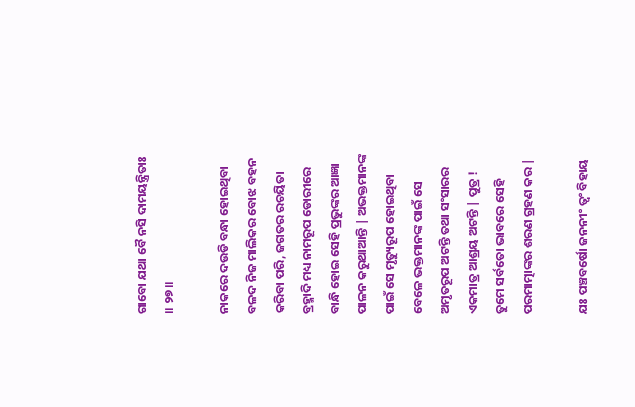ଗାବୋ ଯଥା ବୈ ନସି ଦାମୟନ୍ତ୍ରିତାଃ ॥ ୨୭॥

ନାକରେ ଦଉଡି ବନ୍ଧା ହୋଇଥିବା ବଳଦ ନିଜ ମାଲିକର ବୋଝ ବହନ କରିବା ପରି, ଜଗତର ରଚୟିତା ବ୍ରହ୍ମାଦି ମଧ୍ୟ ନାମରୂପ ଡୋରୀରେ ବାନ୍ଧି ହୋଇ ସେହି ପ୍ରଭୁଙ୍କର ଆଜ୍ଞା ପାଳନ କରୁଥାଆନ୍ତି | ଅଭକ୍ତମାନଙ୍କ ପାଇଁ ସେ ମୃତ୍ୟୁରୂପ ହୋଇଥିବା ବେଳେ ଭକ୍ତମାନଙ୍କ ପାଇଁ ସେ ଅମୃତରୂପ ଅଟନ୍ତି ତଥା ସଂସାରର ଏକମାତ୍ର ଆଶ୍ରୟ ଅଟନ୍ତି | ପୁତ୍ର ! ତୁମେ ସର୍ବତୋ ଭାବରେ ସେହି ପରମାତ୍ମାଙ୍କର ଶରଣ ଗ୍ରହଣ କର |

ଯଃ ପଞ୍ଚବର୍ଷୋ ଜନନୀଂ ତ୍ୱଂ ବିହାୟ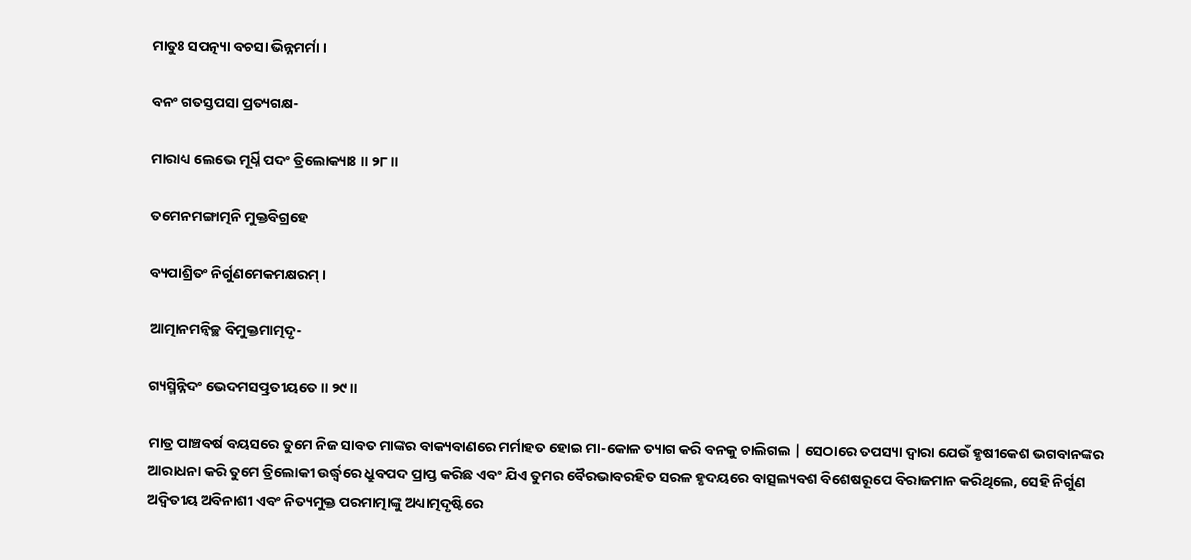ମାତୁଃ ସପତ୍ନ୍ୟା ବଚସା ଭିନ୍ନମର୍ମା ।

ବନଂ ଗତସ୍ତପସା ପ୍ରତ୍ୟଗକ୍ଷ-

ମାରାଧ୍ୟ ଲେଭେ ମୂର୍ଧ୍ନି ପଦଂ ତ୍ରିଲୋକ୍ୟାଃ ॥ ୨୮॥

ତମେନମଙ୍ଗାତ୍ମନି ମୁକ୍ତବିଗ୍ରହେ

ବ୍ୟପାଶ୍ରିତଂ ନିର୍ଗୁଣମେକମକ୍ଷରମ୍ ।

ଆତ୍ମାନମନ୍ୱିଚ୍ଛ ବିମୁକ୍ତମାତ୍ମଦୃ-

ଗ୍ୟସ୍ମିନ୍ନିଦଂ ଭେଦମସତ୍ପ୍ରତୀୟତେ ॥ ୨୯॥

ମାତ୍ର ପାଞ୍ଚବର୍ଷ ବୟସରେ ତୁମେ ନିଜ ସାବତ ମାଙ୍କର ବାକ୍ୟବାଣରେ ମର୍ମାହତ ହୋଇ ମା-କୋଳ ତ୍ୟାଗ କରି ବନକୁ ଚାଲିଗଲ | ସେଠାରେ ତପସ୍ୟା ଦ୍ବାରା ଯେଉଁ ହୃଷୀକେଶ ଭଗବାନଙ୍କର ଆରାଧନା କରି ତୁମେ ତ୍ରିଲୋକୀ ଉର୍ଦ୍ଧ୍ବରେ ଧ୍ରୁବପଦ ପ୍ରାପ୍ତ କରିଛ ଏବଂ ଯିଏ ତୁମର ବୈରଭାବରହିତ ସରଳ ହୃଦୟରେ ବାତ୍ସଲ୍ୟବଶ ବିଶେଷରୂପେ ବିରାଜମାନ କରିଥିଲେ, ସେହି ନିର୍ଗୁଣ ଅଦ୍ବିତୀୟ ଅବିନାଶୀ ଏବଂ ନିତ୍ୟମୁକ୍ତ ପରମାତ୍ମାଙ୍କୁ ଅଧ୍ୟାତ୍ମଦୃଷ୍ଟିରେ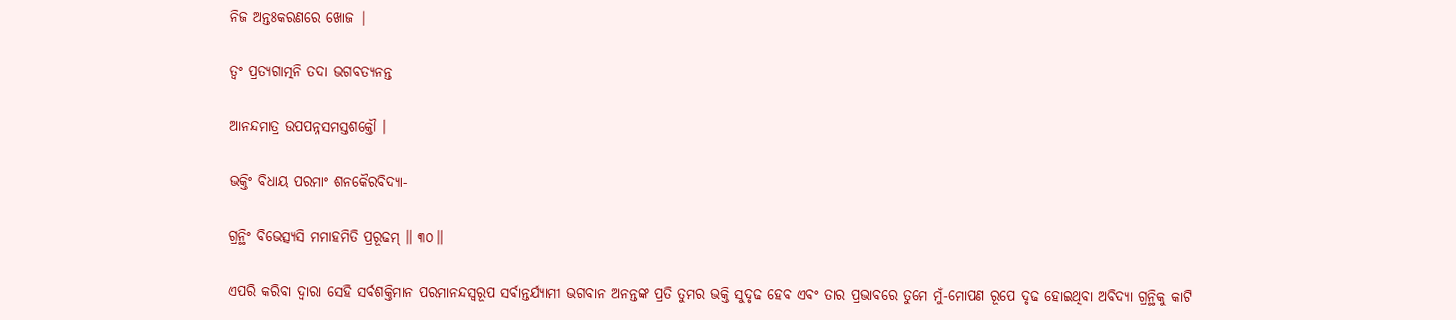ନିଜ ଅନ୍ତଃକରଣରେ ଖୋଜ |

ତ୍ୱଂ ପ୍ରତ୍ୟଗାତ୍ମନି ତଦା ଭଗବତ୍ୟନନ୍ତ

ଆନନ୍ଦମାତ୍ର ଉପପନ୍ନସମସ୍ତଶକ୍ତୌ ।

ଭକ୍ତିଂ ବିଧାୟ ପରମାଂ ଶନକୈରବିଦ୍ୟା-

ଗ୍ରନ୍ଥିଂ ବିଭେତ୍ସ୍ୟସି ମମାହମିତି ପ୍ରରୂଢମ୍ ॥ ୩୦॥

ଏପରି କରିବା ଦ୍ବାରା ସେହି ସର୍ବଶକ୍ତିମାନ ପରମାନନ୍ଦସ୍ବରୂପ ସର୍ବାନ୍ତର୍ଯ୍ୟାମୀ ଭଗବାନ ଅନନ୍ତଙ୍କ ପ୍ରତି ତୁମର ଭକ୍ତି ସୁଦୃଢ ହେବ ଏବଂ ତାର ପ୍ରଭାବରେ ତୁମେ ମୁଁ-ମୋପଣ ରୂପେ ଦୃଢ ହୋଇଥିବା ଅବିଦ୍ୟା ଗ୍ରନ୍ଥିକୁ କାଟି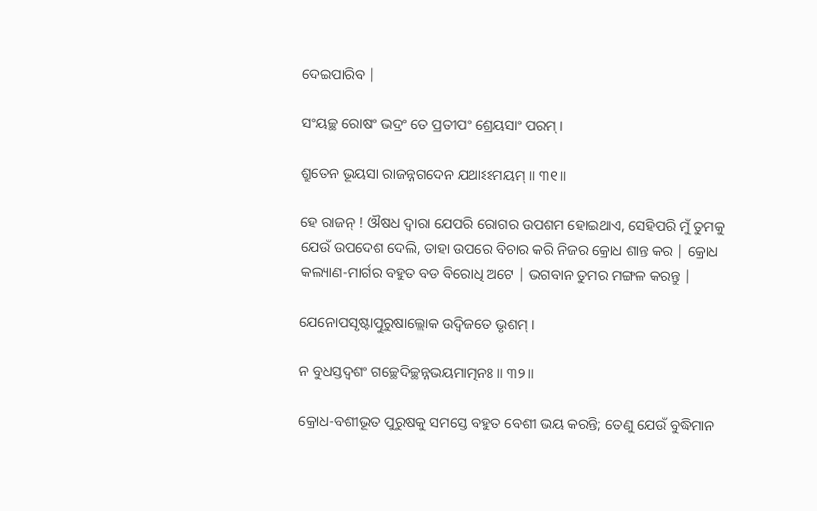ଦେଇପାରିବ |

ସଂୟଚ୍ଛ ରୋଷଂ ଭଦ୍ରଂ ତେ ପ୍ରତୀପଂ ଶ୍ରେୟସାଂ ପରମ୍ ।

ଶ୍ରୁତେନ ଭୂୟସା ରାଜନ୍ନଗଦେନ ଯଥାଽଽମୟମ୍ ॥ ୩୧॥

ହେ ରାଜନ୍ ! ଔଷଧ ଦ୍ବାରା ଯେପରି ରୋଗର ଉପଶମ ହୋଇଥାଏ, ସେହିପରି ମୁଁ ତୁମକୁ ଯେଉଁ ଉପଦେଶ ଦେଲି, ତାହା ଉପରେ ବିଚାର କରି ନିଜର କ୍ରୋଧ ଶାନ୍ତ କର | କ୍ରୋଧ କଲ୍ୟାଣ-ମାର୍ଗର ବହୁତ ବଡ ବିରୋଧି ଅଟେ | ଭଗବାନ ତୁମର ମଙ୍ଗଳ କରନ୍ତୁ |

ଯେନୋପସୃଷ୍ଟାତ୍ପୁରୁଷାଲ୍ଲୋକ ଉଦ୍ୱିଜତେ ଭୃଶମ୍ ।

ନ ବୁଧସ୍ତଦ୍ୱଶଂ ଗଚ୍ଛେଦିଚ୍ଛନ୍ନଭୟମାତ୍ମନଃ ॥ ୩୨॥

କ୍ରୋଧ-ବଶୀଭୂତ ପୁରୁଷକୁ ସମସ୍ତେ ବହୁତ ବେଶୀ ଭୟ କରନ୍ତି; ତେଣୁ ଯେଉଁ ବୁଦ୍ଧିମାନ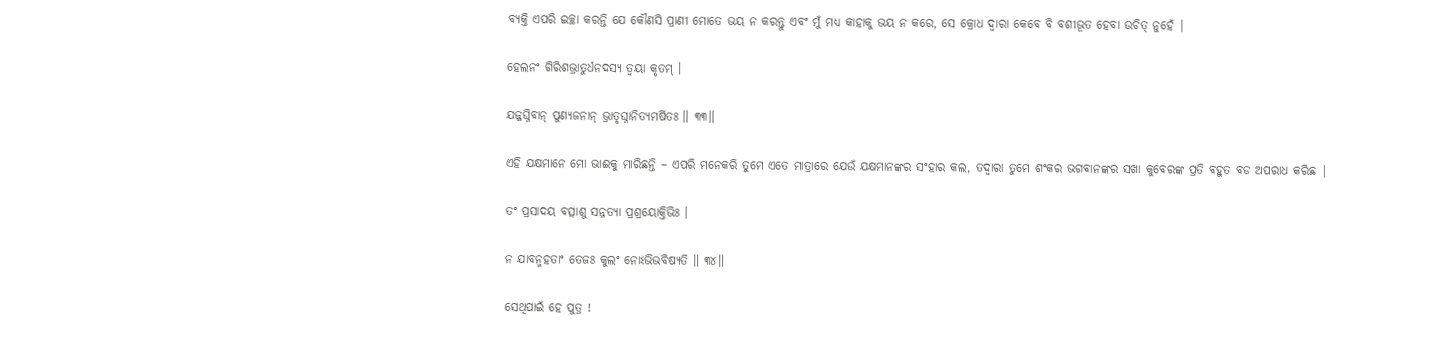ବ୍ୟକ୍ତି ଏପରି ଇଚ୍ଛା କରନ୍ତି ଯେ କୌଣସି ପ୍ରାଣୀ ମୋତେ ଭୟ ନ କରନ୍ତୁ ଏବଂ ମୁଁ ମଧ୍ୟ କାହାକୁ ଭୟ ନ କରେ, ସେ କ୍ରୋଧ ଦ୍ବାରା କେବେ ବି ବଶୀଭୂତ ହେବା ଉଚିତ୍ ନୁହେଁ |

ହେଲନଂ ଗିରିଶଭ୍ରାତୁର୍ଧନଦସ୍ୟ ତ୍ୱୟା କୃତମ୍ ।

ଯଜ୍ଜଘ୍ନିବାନ୍ ପୁଣ୍ୟଜନାନ୍ ଭ୍ରାତୃଘ୍ନାନିତ୍ୟମର୍ଷିତଃ ॥ ୩୩॥

ଏହି ଯକ୍ଷମାନେ ମୋ ଭାଈକୁ ମାରିଛନ୍ତି – ଏପରି ମନେକରି ତୁମେ ଏତେ ମାତ୍ରାରେ ଯେଉଁ ଯକ୍ଷମାନଙ୍କର ସଂହାର କଲ, ତଦ୍ବାରା ତୁମେ ଶଂକର ଭଗବାନଙ୍କର ସଖା କୁବେରଙ୍କ ପ୍ରତି ବହୁତ ବଡ ଅପରାଧ କରିଛ |

ତଂ ପ୍ରସାଦୟ ବତ୍ସାଶୁ ସନ୍ନତ୍ୟା ପ୍ରଶ୍ରୟୋକ୍ତିଭିଃ ।

ନ ଯାବନ୍ମହତାଂ ତେଜଃ କୁଲଂ ନୋଽଭିଭବିଷ୍ୟତି ॥ ୩୪॥

ସେଥିପାଇଁ ହେ ପୁତ୍ର !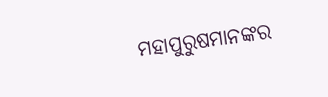ମହାପୁରୁଷମାନଙ୍କର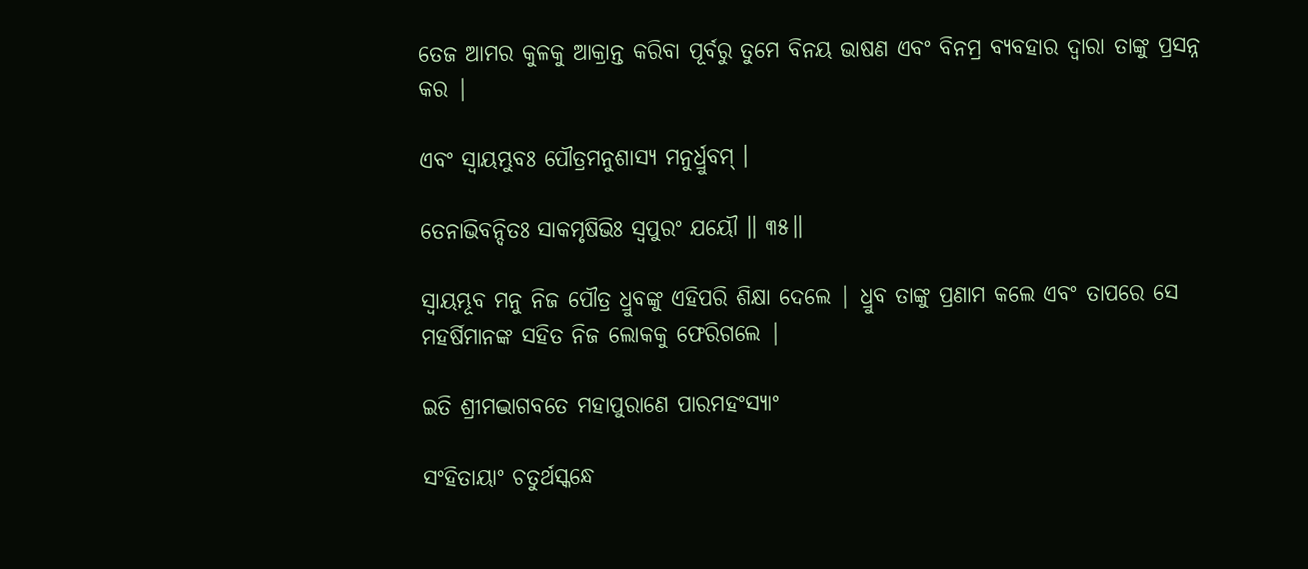ତେଜ ଆମର କୁଳକୁ ଆକ୍ରାନ୍ତ କରିବା ପୂର୍ବରୁ ତୁମେ ବିନୟ ଭାଷଣ ଏବଂ ବିନମ୍ର ବ୍ୟବହାର ଦ୍ବାରା ତାଙ୍କୁ ପ୍ରସନ୍ନ କର |

ଏବଂ ସ୍ୱାୟମ୍ଭୁବଃ ପୌତ୍ରମନୁଶାସ୍ୟ ମନୁର୍ଧ୍ରୁବମ୍ ।

ତେନାଭିବନ୍ଦିତଃ ସାକମୃଷିଭିଃ ସ୍ୱପୁରଂ ଯୟୌ ॥ ୩୫॥

ସ୍ବାୟମ୍ଭୂବ ମନୁ ନିଜ ପୌତ୍ର ଧ୍ରୁବଙ୍କୁ ଏହିପରି ଶିକ୍ଷା ଦେଲେ | ଧ୍ରୁବ ତାଙ୍କୁ ପ୍ରଣାମ କଲେ ଏବଂ ତାପରେ ସେ ମହର୍ଷିମାନଙ୍କ ସହିତ ନିଜ ଲୋକକୁ ଫେରିଗଲେ |

ଇତି ଶ୍ରୀମଦ୍ଭାଗବତେ ମହାପୁରାଣେ ପାରମହଂସ୍ୟାଂ

ସଂହିତାୟାଂ ଚତୁର୍ଥସ୍କନ୍ଧେ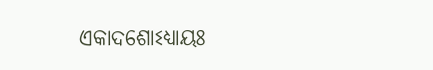ଏକାଦଶୋଽଧ୍ୟାୟଃ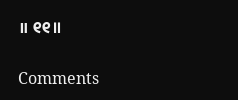॥ ୧୧॥

Comments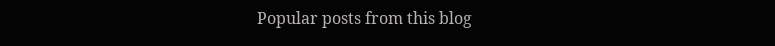Popular posts from this blog